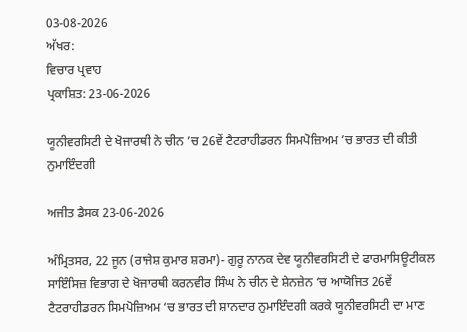03-08-2026
ਅੱਖਰ:
ਵਿਚਾਰ ਪ੍ਰਵਾਹ
ਪ੍ਰਕਾਸ਼ਿਤ: 23-06-2026

ਯੂਨੀਵਰਸਿਟੀ ਦੇ ਖੋਜਾਰਥੀ ਨੇ ਚੀਨ ’ਚ 26ਵੇਂ ਟੈਟਰਾਹੀਡਰਨ ਸਿਮਪੋਜ਼ਿਅਮ ’ਚ ਭਾਰਤ ਦੀ ਕੀਤੀ ਨੁਮਾਇੰਦਗੀ

ਅਜੀਤ ਡੈਸਕ 23-06-2026

ਅੰਮ੍ਰਿਤਸਰ, 22 ਜੂਨ (ਰਾਜੇਸ਼ ਕੁਮਾਰ ਸ਼ਰਮਾ)- ਗੁਰੂ ਨਾਨਕ ਦੇਵ ਯੂਨੀਵਰਸਿਟੀ ਦੇ ਫਾਰਮਾਸਿਊਟੀਕਲ ਸਾਇੰਸਿਜ਼ ਵਿਭਾਗ ਦੇ ਖੋਜਾਰਥੀ ਕਰਨਵੀਰ ਸਿੰਘ ਨੇ ਚੀਨ ਦੇ ਸ਼ੇਨਜ਼ੇਨ ‘ਚ ਆਯੋਜਿਤ 26ਵੇਂ ਟੈਟਰਾਹੀਡਰਨ ਸਿਮਪੋਜ਼ਿਅਮ ‘ਚ ਭਾਰਤ ਦੀ ਸ਼ਾਨਦਾਰ ਨੁਮਾਇੰਦਗੀ ਕਰਕੇ ਯੂਨੀਵਰਸਿਟੀ ਦਾ ਮਾਣ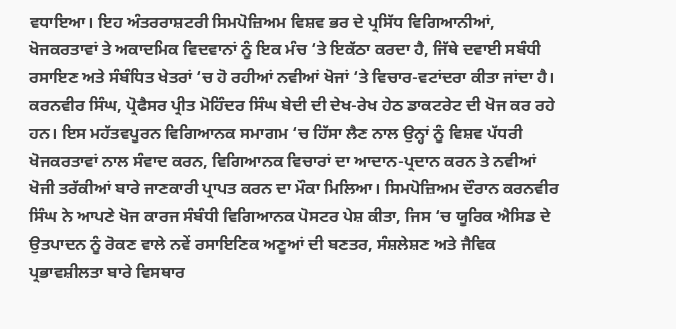ਵਧਾਇਆ। ਇਹ ਅੰਤਰਰਾਸ਼ਟਰੀ ਸਿਮਪੋਜ਼ਿਅਮ ਵਿਸ਼ਵ ਭਰ ਦੇ ਪ੍ਰਸਿੱਧ ਵਿਗਿਆਨੀਆਂ, ਖੋਜਕਰਤਾਵਾਂ ਤੇ ਅਕਾਦਮਿਕ ਵਿਦਵਾਨਾਂ ਨੂੰ ਇਕ ਮੰਚ ‘ਤੇ ਇਕੱਠਾ ਕਰਦਾ ਹੈ, ਜਿੱਥੇ ਦਵਾਈ ਸਬੰਧੀ ਰਸਾਇਣ ਅਤੇ ਸੰਬੰਧਿਤ ਖੇਤਰਾਂ ‘ਚ ਹੋ ਰਹੀਆਂ ਨਵੀਆਂ ਖੋਜਾਂ ‘ਤੇ ਵਿਚਾਰ-ਵਟਾਂਦਰਾ ਕੀਤਾ ਜਾਂਦਾ ਹੈ। ਕਰਨਵੀਰ ਸਿੰਘ, ਪ੍ਰੋਫੈਸਰ ਪ੍ਰੀਤ ਮੋਹਿੰਦਰ ਸਿੰਘ ਬੇਦੀ ਦੀ ਦੇਖ-ਰੇਖ ਹੇਠ ਡਾਕਟਰੇਟ ਦੀ ਖੋਜ ਕਰ ਰਹੇ ਹਨ। ਇਸ ਮਹੱਤਵਪੂਰਨ ਵਿਗਿਆਨਕ ਸਮਾਗਮ ‘ਚ ਹਿੱਸਾ ਲੈਣ ਨਾਲ ਉਨ੍ਹਾਂ ਨੂੰ ਵਿਸ਼ਵ ਪੱਧਰੀ ਖੋਜਕਰਤਾਵਾਂ ਨਾਲ ਸੰਵਾਦ ਕਰਨ, ਵਿਗਿਆਨਕ ਵਿਚਾਰਾਂ ਦਾ ਆਦਾਨ-ਪ੍ਰਦਾਨ ਕਰਨ ਤੇ ਨਵੀਆਂ ਖੋਜੀ ਤਰੱਕੀਆਂ ਬਾਰੇ ਜਾਣਕਾਰੀ ਪ੍ਰਾਪਤ ਕਰਨ ਦਾ ਮੌਕਾ ਮਿਲਿਆ। ਸਿਮਪੋਜ਼ਿਅਮ ਦੌਰਾਨ ਕਰਨਵੀਰ ਸਿੰਘ ਨੇ ਆਪਣੇ ਖੋਜ ਕਾਰਜ ਸੰਬੰਧੀ ਵਿਗਿਆਨਕ ਪੋਸਟਰ ਪੇਸ਼ ਕੀਤਾ, ਜਿਸ ‘ਚ ਯੂਰਿਕ ਐਸਿਡ ਦੇ ਉਤਪਾਦਨ ਨੂੰ ਰੋਕਣ ਵਾਲੇ ਨਵੇਂ ਰਸਾਇਣਿਕ ਅਣੂਆਂ ਦੀ ਬਣਤਰ, ਸੰਸ਼ਲੇਸ਼ਣ ਅਤੇ ਜੈਵਿਕ ਪ੍ਰਭਾਵਸ਼ੀਲਤਾ ਬਾਰੇ ਵਿਸਥਾਰ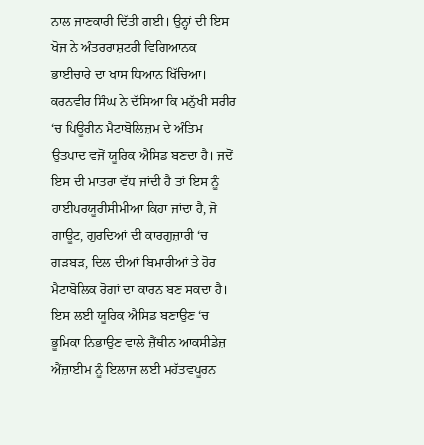ਨਾਲ ਜਾਣਕਾਰੀ ਦਿੱਤੀ ਗਈ। ਉਨ੍ਹਾਂ ਦੀ ਇਸ ਖੋਜ ਨੇ ਅੰਤਰਰਾਸ਼ਟਰੀ ਵਿਗਿਆਨਕ ਭਾਈਚਾਰੇ ਦਾ ਖਾਸ ਧਿਆਨ ਖਿੱਚਿਆ। ਕਰਨਵੀਰ ਸਿੰਘ ਨੇ ਦੱਸਿਆ ਕਿ ਮਨੁੱਖੀ ਸਰੀਰ ‘ਚ ਪਿਊਰੀਨ ਮੈਟਾਬੋਲਿਜ਼ਮ ਦੇ ਅੰਤਿਮ ਉਤਪਾਦ ਵਜੋਂ ਯੂਰਿਕ ਐਸਿਡ ਬਣਦਾ ਹੈ। ਜਦੋਂ ਇਸ ਦੀ ਮਾਤਰਾ ਵੱਧ ਜਾਂਦੀ ਹੈ ਤਾਂ ਇਸ ਨੂੰ ਹਾਈਪਰਯੂਰੀਸੀਮੀਆ ਕਿਹਾ ਜਾਂਦਾ ਹੈ, ਜੋ ਗਾਊਟ, ਗੁਰਦਿਆਂ ਦੀ ਕਾਰਗੁਜ਼ਾਰੀ ‘ਚ ਗੜਬੜ, ਦਿਲ ਦੀਆਂ ਬਿਮਾਰੀਆਂ ਤੇ ਹੋਰ ਮੈਟਾਬੋਲਿਕ ਰੋਗਾਂ ਦਾ ਕਾਰਨ ਬਣ ਸਕਦਾ ਹੈ। ਇਸ ਲਈ ਯੂਰਿਕ ਐਸਿਡ ਬਣਾਉਣ ‘ਚ ਭੂਮਿਕਾ ਨਿਭਾਉਣ ਵਾਲੇ ਜ਼ੈਂਥੀਨ ਆਕਸੀਡੇਜ਼ ਐਂਜ਼ਾਈਮ ਨੂੰ ਇਲਾਜ ਲਈ ਮਹੱਤਵਪੂਰਨ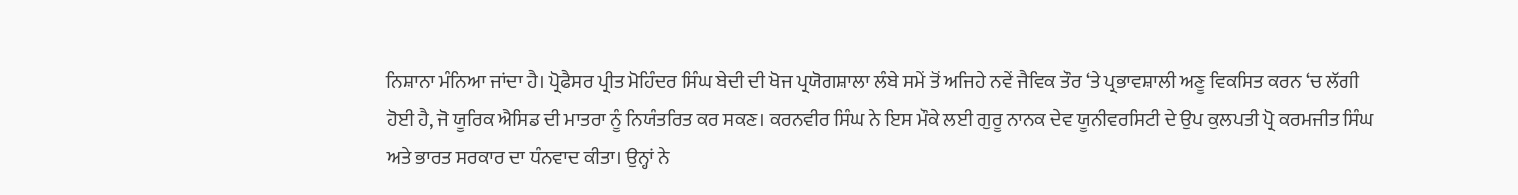ਨਿਸ਼ਾਨਾ ਮੰਨਿਆ ਜਾਂਦਾ ਹੈ। ਪ੍ਰੋਫੈਸਰ ਪ੍ਰੀਤ ਮੋਹਿੰਦਰ ਸਿੰਘ ਬੇਦੀ ਦੀ ਖੋਜ ਪ੍ਰਯੋਗਸ਼ਾਲਾ ਲੰਬੇ ਸਮੇਂ ਤੋਂ ਅਜਿਹੇ ਨਵੇਂ ਜੈਵਿਕ ਤੌਰ ‘ਤੇ ਪ੍ਰਭਾਵਸ਼ਾਲੀ ਅਣੂ ਵਿਕਸਿਤ ਕਰਨ ‘ਚ ਲੱਗੀ ਹੋਈ ਹੈ, ਜੋ ਯੂਰਿਕ ਐਸਿਡ ਦੀ ਮਾਤਰਾ ਨੂੰ ਨਿਯੰਤਰਿਤ ਕਰ ਸਕਣ। ਕਰਨਵੀਰ ਸਿੰਘ ਨੇ ਇਸ ਮੌਕੇ ਲਈ ਗੁਰੂ ਨਾਨਕ ਦੇਵ ਯੂਨੀਵਰਸਿਟੀ ਦੇ ਉਪ ਕੁਲਪਤੀ ਪ੍ਰੋ ਕਰਮਜੀਤ ਸਿੰਘ ਅਤੇ ਭਾਰਤ ਸਰਕਾਰ ਦਾ ਧੰਨਵਾਦ ਕੀਤਾ। ਉਨ੍ਹਾਂ ਨੇ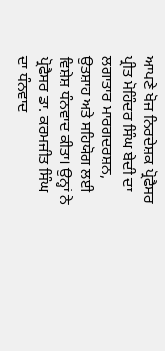ਆਪਣੇ ਖੋਜ ਨਿਰਦੇਸ਼ਕ ਪ੍ਰੋਫੈਸਰ ਪ੍ਰੀਤ ਮੋਹਿੰਦਰ ਸਿੰਘ ਬੇਦੀ ਦਾ ਲਗਾਤਾਰ ਮਾਰਗਦਰਸ਼ਨ, ਉਤਸ਼ਾਹ ਅਤੇ ਸਹਿਯੋਗ ਲਈ ਵਿਸ਼ੇਸ਼ ਧੰਨਵਾਦ ਕੀਤਾ। ਉਨ੍ਹਾਂ ਨੇ ਪ੍ਰੋਫੈਸਰ ਡਾ. ਕਰਮਜੀਤ ਸਿੰਘ ਦਾ ਧੰਨਵਾਦ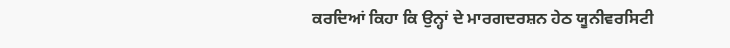ਕਰਦਿਆਂ ਕਿਹਾ ਕਿ ਉਨ੍ਹਾਂ ਦੇ ਮਾਰਗਦਰਸ਼ਨ ਹੇਠ ਯੂਨੀਵਰਸਿਟੀ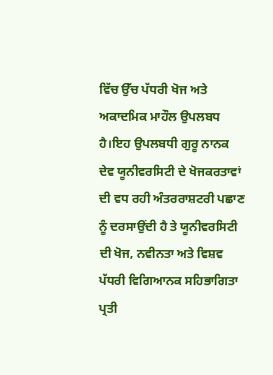ਵਿੱਚ ਉੱਚ ਪੱਧਰੀ ਖੋਜ ਅਤੇ ਅਕਾਦਮਿਕ ਮਾਹੌਲ ਉਪਲਬਧ ਹੈ।ਇਹ ਉਪਲਬਧੀ ਗੁਰੂ ਨਾਨਕ ਦੇਵ ਯੂਨੀਵਰਸਿਟੀ ਦੇ ਖੋਜਕਰਤਾਵਾਂ ਦੀ ਵਧ ਰਹੀ ਅੰਤਰਰਾਸ਼ਟਰੀ ਪਛਾਣ ਨੂੰ ਦਰਸਾਉਂਦੀ ਹੈ ਤੇ ਯੂਨੀਵਰਸਿਟੀ ਦੀ ਖੋਜ, ਨਵੀਨਤਾ ਅਤੇ ਵਿਸ਼ਵ ਪੱਧਰੀ ਵਿਗਿਆਨਕ ਸਹਿਭਾਗਿਤਾ ਪ੍ਰਤੀ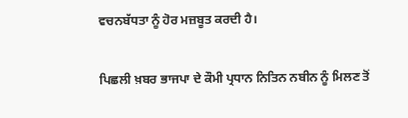ਵਚਨਬੱਧਤਾ ਨੂੰ ਹੋਰ ਮਜ਼ਬੂਤ ਕਰਦੀ ਹੈ।

ਪਿਛਲੀ ਖ਼ਬਰ ਭਾਜਪਾ ਦੇ ਕੌਮੀ ਪ੍ਰਧਾਨ ਨਿਤਿਨ ਨਬੀਨ ਨੂੰ ਮਿਲਣ ਤੋਂ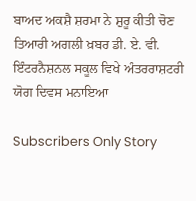ਬਾਅਦ ਅਕਸ਼ੈ ਸ਼ਰਮਾ ਨੇ ਸ਼ੁਰੂ ਕੀਤੀ ਚੋਣ ਤਿਆਰੀ ਅਗਲੀ ਖ਼ਬਰ ਡੀ. ਏ. ਵੀ. ਇੰਟਰਨੈਸ਼ਨਲ ਸਕੂਲ ਵਿਖੇ ਅੰਤਰਰਾਸ਼ਟਰੀ ਯੋਗ ਦਿਵਸ ਮਨਾਇਆ

Subscribers Only Story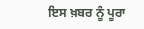ਇਸ ਖ਼ਬਰ ਨੂੰ ਪੂਰਾ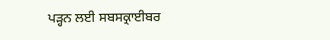ਪੜ੍ਹਨ ਲਈ ਸਬਸਕ੍ਰਾਈਬਰ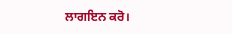ਲਾਗਇਨ ਕਰੋ।